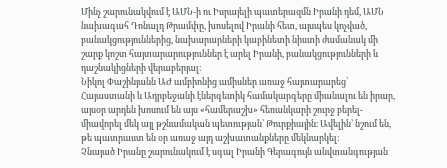Մինչ շարունակվում է ԱՄՆ-ի ու Իսրայելի պատերազմն Իրանի դեմ, ԱՄՆ նախագահ Դոնալդ Թրամփը, խոսելով Իրանի հետ, այսպես կոչված, բանակցություններից, նախարարների կաբինետի նիստի ժամանակ մի շարք կոշտ հայտարարություններ է արել Իրանի, բանակցությունների և դաշնակիցների վերաբերյալ։
Նիկոլ Փաշինյանն ԱԺ ամբիոնից ամիսներ առաջ հայտարարեց՝ Հայաստանի և Ադրբեջանի էներգետիկ համակարգերը միանալու են իրար, այսօր արդեն խոսում են այս «համերաշխ» հեռանկարի շուրջ բերել-միավորել մեկ այլ թշնամական պետության՝ Թուրքիային։ Ավելին՝ նշում են, թե պատրաստ են օր առաջ այդ աշխատանքները մեկնարկել։
Չնայած Իրանը շարունակում է սգալ Իրանի Գերագույն անվտանգության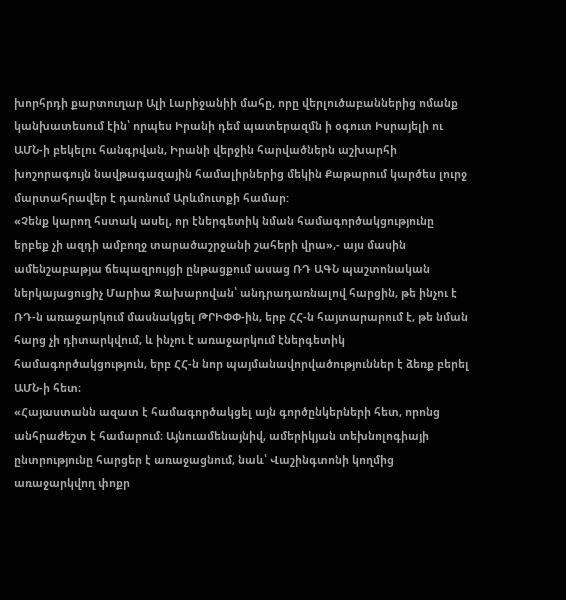խորհրդի քարտուղար Ալի Լարիջանիի մահը, որը վերլուծաբաններից ոմանք կանխատեսում էին՝ որպես Իրանի դեմ պատերազմն ի օգուտ Իսրայելի ու ԱՄՆ-ի բեկելու հանգրվան, Իրանի վերջին հարվածներն աշխարհի խոշորագույն նավթագազային համալիրներից մեկին Քաթարում կարծես լուրջ մարտահրավեր է դառնում Արևմուտքի համար:
«Չենք կարող հստակ ասել, որ էներգետիկ նման համագործակցությունը երբեք չի ազդի ամբողջ տարածաշրջանի շահերի վրա»,- այս մասին ամենշաբաթյա ճեպազրույցի ընթացքում ասաց ՌԴ ԱԳՆ պաշտոնական ներկայացուցիչ Մարիա Զախարովան՝ անդրադառնալով հարցին, թե ինչու է ՌԴ-ն առաջարկում մասնակցել ԹՐԻՓՓ-ին, երբ ՀՀ-ն հայտարարում է, թե նման հարց չի դիտարկվում, և ինչու է առաջարկում էներգետիկ համագործակցություն, երբ ՀՀ-ն նոր պայմանավորվածություններ է ձեռք բերել ԱՄՆ-ի հետ։
«Հայաստանն ազատ է համագործակցել այն գործընկերների հետ, որոնց անհրաժեշտ է համարում։ Այնուամենայնիվ, ամերիկյան տեխնոլոգիայի ընտրությունը հարցեր է առաջացնում, նաև՝ Վաշինգտոնի կողմից առաջարկվող փոքր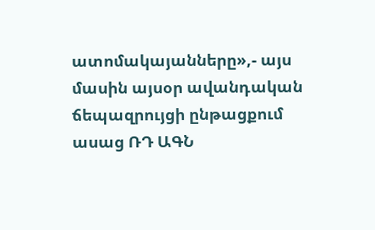ատոմակայանները»,- այս մասին այսօր ավանդական ճեպազրույցի ընթացքում ասաց ՌԴ ԱԳՆ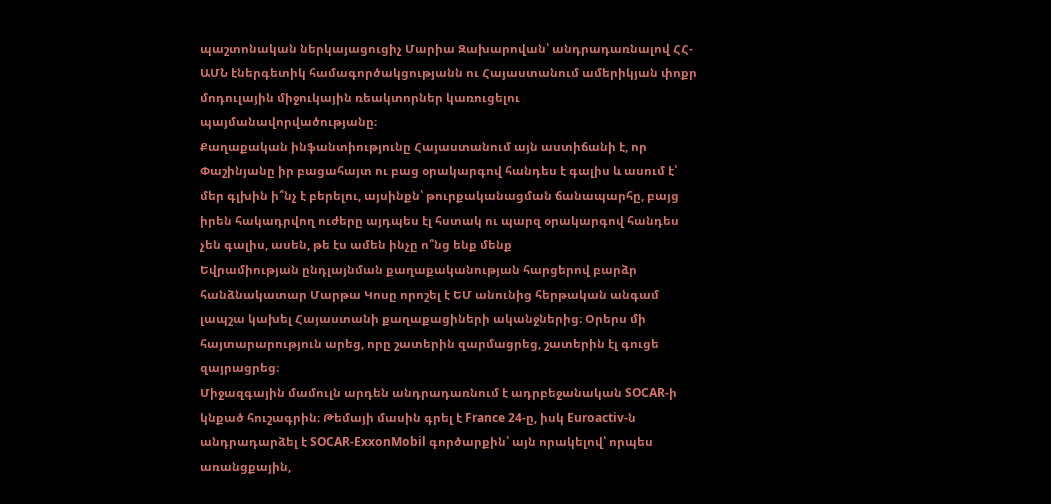պաշտոնական ներկայացուցիչ Մարիա Զախարովան՝ անդրադառնալով ՀՀ-ԱՄՆ էներգետիկ համագործակցությանն ու Հայաստանում ամերիկյան փոքր մոդուլային միջուկային ռեակտորներ կառուցելու պայմանավորվածությանը։
Քաղաքական ինֆանտիությունը Հայաստանում այն աստիճանի է, որ Փաշինյանը իր բացահայտ ու բաց օրակարգով հանդես է գալիս և ասում է՝ մեր գլխին ի՞նչ է բերելու, այսինքն՝ թուրքականացման ճանապարհը, բայց իրեն հակադրվող ուժերը այդպես էլ հստակ ու պարզ օրակարգով հանդես չեն գալիս, ասեն, թե էս ամեն ինչը ո՞նց ենք մենք
Եվրամիության ընդլայնման քաղաքականության հարցերով բարձր հանձնակատար Մարթա Կոսը որոշել է ԵՄ անունից հերթական անգամ լապշա կախել Հայաստանի քաղաքացիների ականջներից։ Օրերս մի հայտարարություն արեց, որը շատերին զարմացրեց, շատերին էլ գուցե զայրացրեց։
Միջազգային մամուլն արդեն անդրադառնում է ադրբեջանական SOCAR-ի կնքած հուշագրին։ Թեմայի մասին գրել է France 24-ը, իսկ Euroactiv-ն անդրադարձել է SOCAR-ExxonMobil գործարքին՝ այն որակելով՝ որպես առանցքային,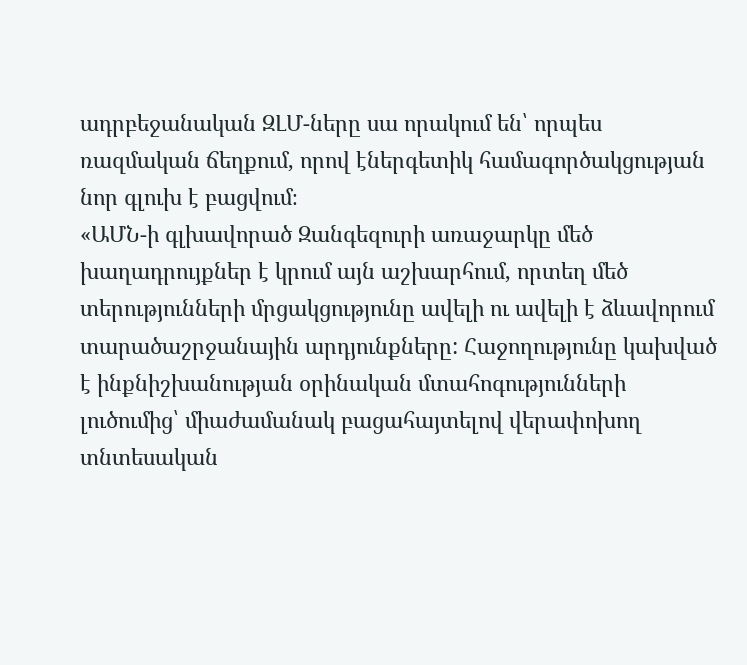ադրբեջանական ԶԼՄ-ները սա որակում են՝ որպես ռազմական ճեղքում, որով էներգետիկ համագործակցության նոր գլուխ է բացվում։
«ԱՄՆ-ի գլխավորած Զանգեզուրի առաջարկը մեծ խաղադրույքներ է կրում այն աշխարհում, որտեղ մեծ տերությունների մրցակցությունը ավելի ու ավելի է ձևավորում տարածաշրջանային արդյունքները: Հաջողությունը կախված է ինքնիշխանության օրինական մտահոգությունների լուծումից՝ միաժամանակ բացահայտելով վերափոխող տնտեսական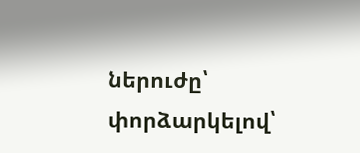ներուժը՝ փորձարկելով՝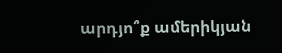արդյո՞ք ամերիկյան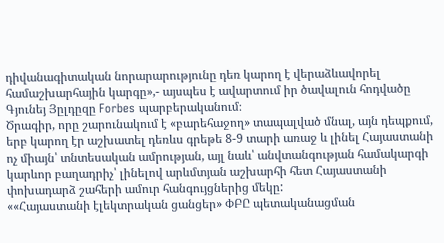դիվանագիտական նորարարությունը դեռ կարող է վերաձևավորել համաշխարհային կարգը»,- այսպես է ավարտում իր ծավալուն հոդվածը Գյունեյ Յըլդըզը Forbes պարբերականում։
Ծրագիր, որը շարունակում է «բարեհաջող» տապալված մնալ, այն դեպքում, երբ կարող էր աշխատել դեռևս գրեթե 8-9 տարի առաջ և լինել Հայաստանի ոչ միայն՝ տնտեսական ամրության, այլ նաև՝ անվտանգության համակարգի կարևոր բաղադրիչ՝ լինելով արևմտյան աշխարհի հետ Հայաստանի փոխադարձ շահերի ամուր հանգույցներից մեկը:
««Հայաստանի էլեկտրական ցանցեր» ՓԲԸ պետականացման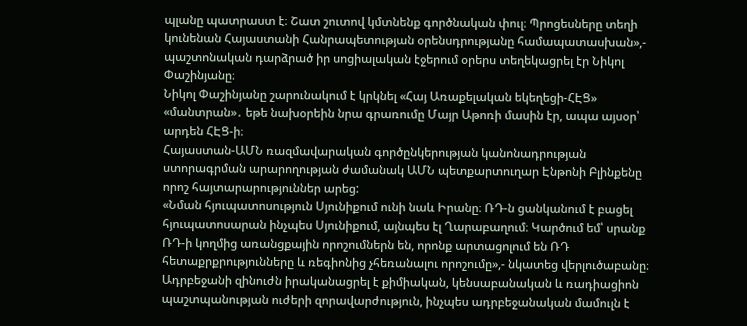պլանը պատրաստ է։ Շատ շուտով կմտնենք գործնական փուլ։ Պրոցեսները տեղի կունենան Հայաստանի Հանրապետության օրենսդրությանը համապատասխան»,- պաշտոնական դարձրած իր սոցիալական էջերում օրերս տեղեկացրել էր Նիկոլ Փաշինյանը։
Նիկոլ Փաշինյանը շարունակում է կրկնել «Հայ Առաքելական եկեղեցի-ՀԷՑ» «մանտրան»․ եթե նախօրեին նրա գրառումը Մայր Աթոռի մասին էր, ապա այսօր՝ արդեն ՀԷՑ-ի։
Հայաստան-ԱՄՆ ռազմավարական գործընկերության կանոնադրության ստորագրման արարողության ժամանակ ԱՄՆ պետքարտուղար Էնթոնի Բլինքենը որոշ հայտարարություններ արեց:
«Նման հյուպատոսություն Սյունիքում ունի նաև Իրանը։ ՌԴ-ն ցանկանում է բացել հյուպատոսարան ինչպես Սյունիքում, այնպես էլ Ղարաբաղում։ Կարծում եմ՝ սրանք ՌԴ-ի կողմից առանցքային որոշումներն են, որոնք արտացոլում են ՌԴ հետաքրքրությունները և ռեգիոնից չհեռանալու որոշումը»,- նկատեց վերլուծաբանը։
Ադրբեջանի զինուժն իրականացրել է քիմիական, կենսաբանական և ռադիացիոն պաշտպանության ուժերի զորավարժություն, ինչպես ադրբեջանական մամուլն է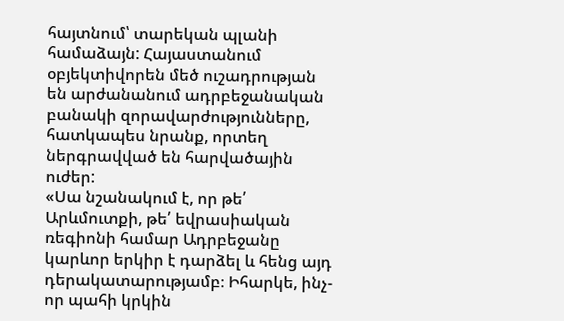հայտնում՝ տարեկան պլանի համաձայն: Հայաստանում օբյեկտիվորեն մեծ ուշադրության են արժանանում ադրբեջանական բանակի զորավարժությունները, հատկապես նրանք, որտեղ ներգրավված են հարվածային ուժեր:
«Սա նշանակում է, որ թե՛ Արևմուտքի, թե՛ եվրասիական ռեգիոնի համար Ադրբեջանը կարևոր երկիր է դարձել և հենց այդ դերակատարությամբ։ Իհարկե, ինչ-որ պահի կրկին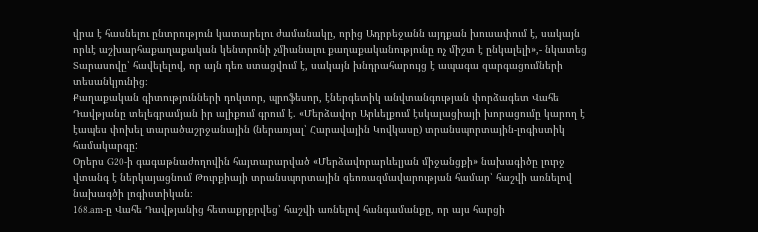վրա է հասնելու ընտրություն կատարելու ժամանակը, որից Ադրբեջանն այդքան խուսափում է, սակայն որևէ աշխարհաքաղաքական կենտրոնի չմիանալու քաղաքականությունը ոչ միշտ է ընկալելի»,- նկատեց Տարասովը՝ հավելելով, որ այն դեռ ստացվում է, սակայն խնդրահարույց է ապագա զարգացումների տեսանկյունից։
Քաղաքական գիտությունների դոկտոր, պրոֆեսոր, էներգետիկ անվտանգության փորձագետ Վահե Դավթյանը տելեգրամյան իր ալիքում գրում է. «Մերձավոր Արևելքում էսկալացիայի խորացումը կարող է էապես փոխել տարածաշրջանային (ներառյալ՝ Հարավային Կովկասը) տրանսպորտային-լոգիստիկ համակարգը:
Օրերս G20-ի գագաթնաժողովին հայտարարված «Մերձավորարևելյան միջանցքի» նախագիծը լուրջ վտանգ է ներկայացնում Թուրքիայի տրանսպորտային գեոռազմավարության համար՝ հաշվի առնելով նախագծի լոգիստիկան։
168.am-ը Վահե Դավթյանից հետաքրքրվեց՝ հաշվի առնելով հանգամանքը, որ այս հարցի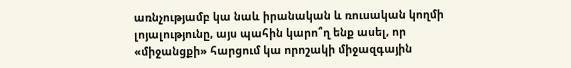առնչությամբ կա նաև իրանական և ռուսական կողմի լոյալությունը, այս պահին կարո՞ղ ենք ասել, որ «միջանցքի» հարցում կա որոշակի միջազգային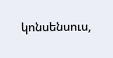կոնսենսուս,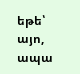եթե՝ այո, ապա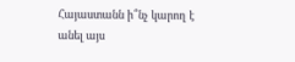Հայաստանն ի՞նչ կարող է անել այս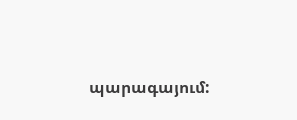պարագայում: